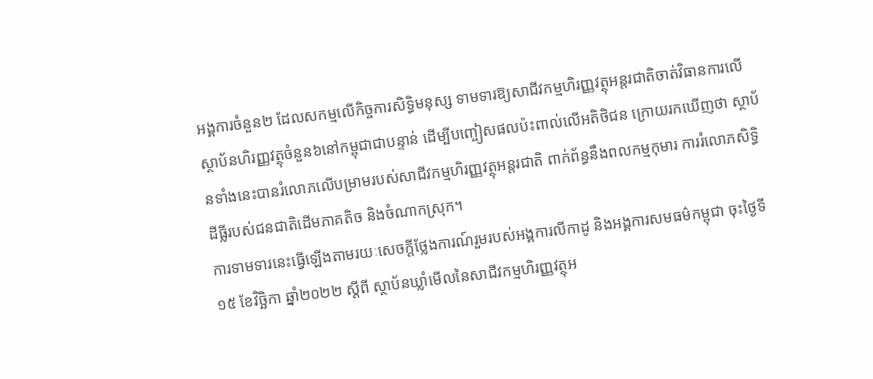អង្គការចំនួន២ ដែលសកម្មលើកិច្ចការសិទ្ធិមនុស្ស ទាមទារឱ្យសាជីវកម្មហិរញ្ញវត្ថុអន្តរជាតិចាត់វិធានការលើស្ថាប័នហិរញ្ញវត្ថុចំនួន៦នៅកម្ពុជាជាបន្ទាន់ ដើម្បីបញ្ចៀសផលប៉ះពាល់លើអតិថិជន ក្រោយរកឃើញថា ស្ថាប័នទាំងនេះបានរំលោភលើបម្រាមរបស់សាជីវកម្មហិរញ្ញវត្ថុអន្តរជាតិ ពាក់ព័ន្ធនឹងពលកម្មកុមារ ការរំលោភសិទ្ធិដីធ្លីរបស់ជនជាតិដើមភាគតិច និងចំណាកស្រុក។
ការទាមទារនេះធ្វើឡើងតាមរយៈសេចក្តីថ្លែងការណ៍រួមរបស់អង្គការលីកាដូ និងអង្គការសមធម៌កម្ពុជា ចុះថ្ងៃទី១៥ ខែវិច្ឆិកា ឆ្នាំ២០២២ ស្ដីពី ស្ថាប័នឃ្លាំមើលនៃសាជីវកម្មហិរញ្ញវត្ថុអ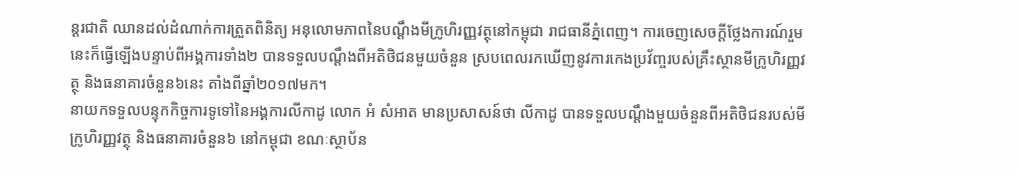ន្តរជាតិ ឈានដល់ដំណាក់ការត្រួតពិនិត្យ អនុលោមភាពនៃបណ្ដឹងមីក្រូហិរញ្ញវត្ថុនៅកម្ពុជា រាជធានីភ្នំពេញ។ ការចេញសេចក្តីថ្លែងការណ៍រួមនេះក៏ធ្វើឡើងបន្ទាប់ពីអង្គការទាំង២ បានទទួលបណ្ដឹងពីអតិថិជនមួយចំនួន ស្របពេលរកឃើញនូវការកេងប្រវ័ញ្ចរបស់គ្រឹះស្ថានមីក្រូហិរញ្ញវត្ថុ និងធនាគារចំនួន៦នេះ តាំងពីឆ្នាំ២០១៧មក។
នាយកទទួលបន្ទុកកិច្ចការទូទៅនៃអង្គការលីកាដូ លោក អំ សំអាត មានប្រសាសន៍ថា លីកាដូ បានទទួលបណ្ដឹងមួយចំនួនពីអតិថិជនរបស់មីក្រូហិរញ្ញវត្ថុ និងធនាគារចំនួន៦ នៅកម្ពុជា ខណៈស្ថាប័ន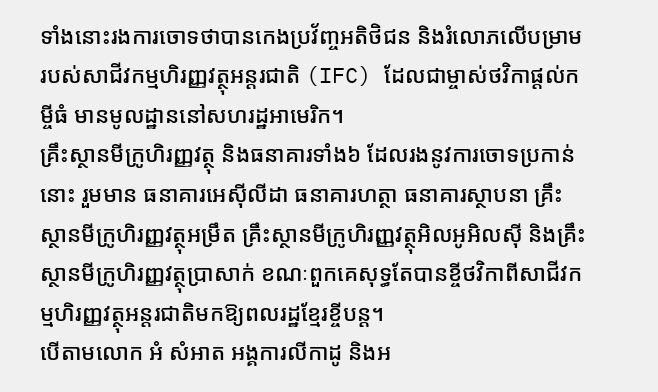ទាំងនោះរងការចោទថាបានកេងប្រវ័ញ្ចអតិថិជន និងរំលោភលើបម្រាមរបស់សាជីវកម្មហិរញ្ញវត្ថុអន្តរជាតិ (IFC) ដែលជាម្ចាស់ថវិកាផ្តល់កម្ចីធំ មានមូលដ្ឋាននៅសហរដ្ឋអាមេរិក។
គ្រឹះស្ថានមីក្រូហិរញ្ញវត្ថុ និងធនាគារទាំង៦ ដែលរងនូវការចោទប្រកាន់នោះ រួមមាន ធនាគារអេស៊ីលីដា ធនាគារហត្ថា ធនាគារស្ថាបនា គ្រឹះស្ថានមីក្រូហិរញ្ញវត្ថុអម្រឹត គ្រឹះស្ថានមីក្រូហិរញ្ញវត្ថុអិលអូអិលស៊ី និងគ្រឹះស្ថានមីក្រូហិរញ្ញវត្ថុប្រាសាក់ ខណៈពួកគេសុទ្ធតែបានខ្ចីថវិកាពីសាជីវកម្មហិរញ្ញវត្ថុអន្តរជាតិមកឱ្យពលរដ្ឋខ្មែរខ្ចីបន្ត។
បើតាមលោក អំ សំអាត អង្គការលីកាដូ និងអ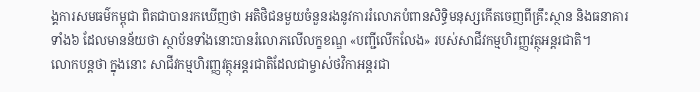ង្គការសមធម៌កម្ពុជា ពិតជាបានរកឃើញថា អតិថិជនមួយចំនួនរងនូវការរំលោភបំពានសិទ្ធិមនុស្សកើតចេញពីគ្រឹះស្ថាន និងធនាគារទាំង៦ ដែលមានន័យថា ស្ថាប័នទាំងនោះបានរំលោភលើលក្ខខណ្ឌ «បញ្ជីលើកលែង» របស់សាជីវកម្មហិរញ្ញវត្ថុអន្តរជាតិ។
លោកបន្តថា ក្នុងនោះ សាជីវកម្មហិរញ្ញវត្ថុអន្តរជាតិដែលជាម្ចាស់ថវិកាអន្តរជា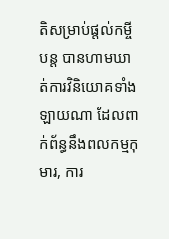តិសម្រាប់ផ្តល់កម្ចីបន្ត បានហាមឃាត់ការវិនិយោគទាំងឡាយណា ដែលពាក់ព័ន្ធនឹងពលកម្មកុមារ, ការ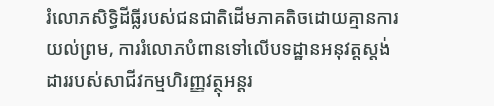រំលោភសិទ្ធិដីធ្លីរបស់ជនជាតិដើមភាគតិចដោយគ្មានការយល់ព្រម, ការរំលោភបំពានទៅលើបទដ្ឋានអនុវត្តស្តង់ដាររបស់សាជីវកម្មហិរញ្ញវត្ថុអន្តរ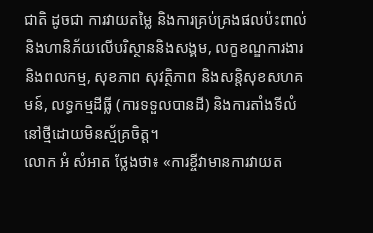ជាតិ ដូចជា ការវាយតម្លៃ និងការគ្រប់គ្រងផលប៉ះពាល់និងហានិភ័យលើបរិស្ថាននិងសង្គម, លក្ខខណ្ឌការងារ និងពលកម្ម, សុខភាព សុវត្ថិភាព និងសន្តិសុខសហគមន៍, លទ្ធកម្មដីធ្លី (ការទទួលបានដី) និងការតាំងទីលំនៅថ្មីដោយមិនស្ម័គ្រចិត្ត។
លោក អំ សំអាត ថ្លែងថា៖ «ការខ្ចីវាមានការវាយត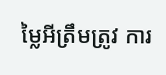ម្លៃអីត្រឹមត្រូវ ការ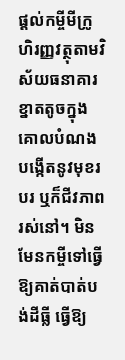ផ្តល់កម្ចីមីក្រូហិរញ្ញវត្ថុតាមវិស័យធនាគារខ្នាតតូចក្នុងគោលបំណងបង្កើតនូវមុខរបរ ឬក៏ជីវភាពរស់នៅ។ មិនមែនកម្ចីទៅធ្វើឱ្យគាត់បាត់បង់ដីធ្លី ធ្វើឱ្យ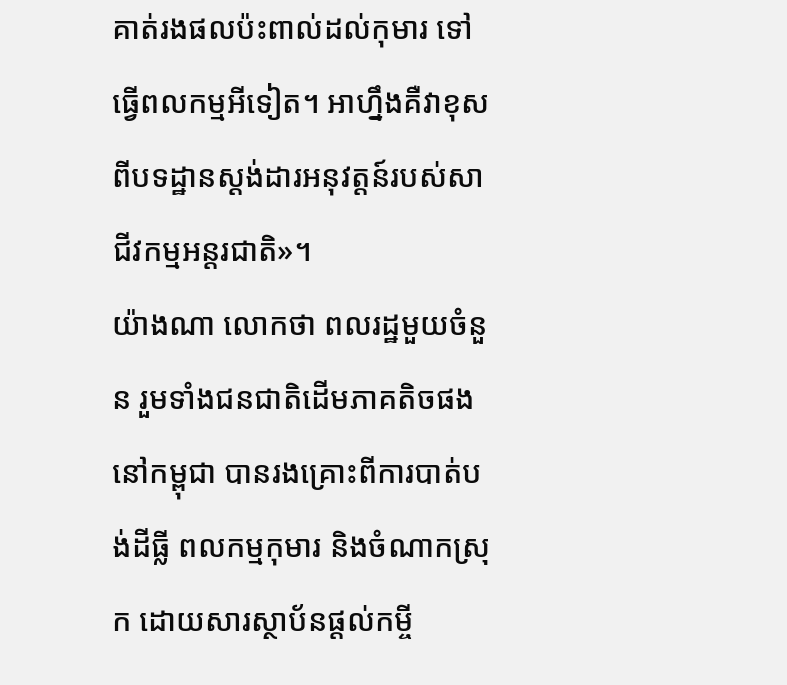គាត់រងផលប៉ះពាល់ដល់កុមារ ទៅធ្វើពលកម្មអីទៀត។ អាហ្នឹងគឺវាខុសពីបទដ្ឋានស្តង់ដារអនុវត្តន៍របស់សាជីវកម្មអន្តរជាតិ»។
យ៉ាងណា លោកថា ពលរដ្ឋមួយចំនួន រួមទាំងជនជាតិដើមភាគតិចផងនៅកម្ពុជា បានរងគ្រោះពីការបាត់បង់ដីធ្លី ពលកម្មកុមារ និងចំណាកស្រុក ដោយសារស្ថាប័នផ្តល់កម្ចី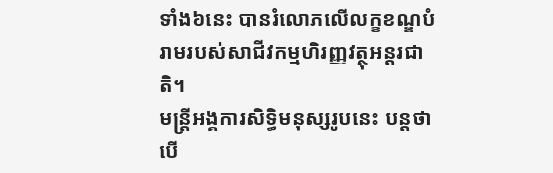ទាំង៦នេះ បានរំលោភលើលក្ខខណ្ឌបំរាមរបស់សាជីវកម្មហិរញ្ញវត្ថុអន្តរជាតិ។
មន្ត្រីអង្គការសិទ្ធិមនុស្សរូបនេះ បន្តថា បើ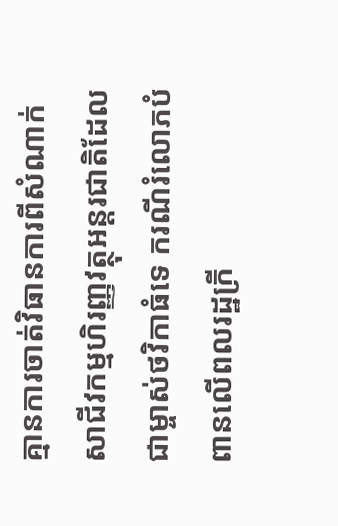គ្មានការចាត់វិធានការពីសំណាក់សាជីវកម្មហិរញ្ញវត្ថុអន្តរជាតិដែលជាម្ចាស់ថវិកាធំទេ ករណីរំលោភបំពានលើពលរដ្ឋក្រី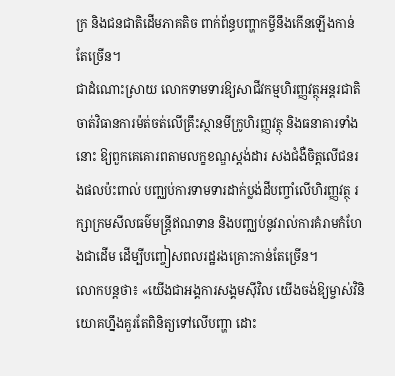ក្រ និងជនជាតិដើមភាគតិច ពាក់ព័ន្ធបញ្ហាកម្ចីនឹងកើនឡើងកាន់តែច្រើន។
ជាដំណោះស្រាយ លោកទាមទារឱ្យសាជីវកម្មហិរញ្ញវត្ថុអន្តរជាតិ ចាត់វិធានការម៉ត់ចត់លើគ្រឹះស្ថានមីក្រូហិរញ្ញវត្ថុ និងធនាគារទាំងនោះ ឱ្យពួកគេគោរពតាមលក្ខខណ្ឌស្តង់ដារ សងជំងឺចិត្តលើជនរងផលប៉ះពាល់ បញ្ឈប់ការទាមទារដាក់ប្លង់ដីបញ្ចាំលើហិរញ្ញវត្ថុ រក្សាក្រមសីលធម៌មន្ត្រីឥណទាន និងបញ្ឈប់នូវរាល់ការគំរាមកំហែងជាដើម ដើម្បីបញ្ចៀសពលរដ្ឋរងគ្រោះកាន់តែច្រើន។
លោកបន្តថា៖ «យើងជាអង្គការសង្គមស៊ីវិល យើងចង់ឱ្យម្ចាស់វិនិយោគហ្នឹងគួរតែពិនិត្យទៅលើបញ្ហា ដោះ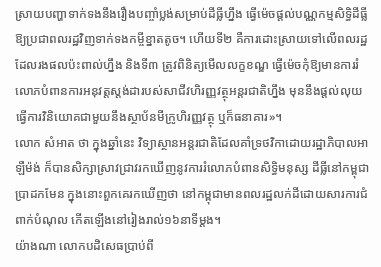ស្រាយបញ្ហាទាក់ទងនឹងរឿងបញ្ចាំប្លង់សម្រាប់ដីធ្លីហ្នឹង ធ្វើម៉េចផ្តល់បណ្ណកម្មសិទ្ធិដីធ្លីឱ្យប្រជាពលរដ្ឋវិញទាក់ទងកម្ចីខ្នាតតូច។ ហើយទី២ គឺការដោះស្រាយទៅលើពលរដ្ឋដែលរងផលប៉ះពាល់ហ្នឹង និងទី៣ ត្រូវពិនិត្យមើលលក្ខខណ្ឌ ធ្វើម៉េចកុំឱ្យមានការរំលោភបំពានការអនុវត្តស្តង់ដារបស់សាជីវហិរញ្ញវត្ថុអន្តរជាតិហ្នឹង មុននឹងផ្តល់លុយធ្វើការវិនិយោគជាមួយនឹងស្ថាប័នមីក្រូហិរញ្ញវត្ថុ ឬក៏ធនាគារ»។
លោក សំអាត ថា ក្នុងឆ្នាំនេះ វិទ្យាស្ថានអន្តរជាតិដែលគាំទ្រថវិកាដោយរដ្ឋាភិបាលអាឡឺម៉ង់ ក៏បានសិក្សាស្រាវជ្រាវរកឃើញនូវការរំលោភបំពានសិទ្ធិមនុស្ស ដីធ្លីនៅកម្ពុជាប្រាដកមែន ក្នុងនោះពួកគេរកឃើញថា នៅកម្ពុជាមានពលរដ្ឋលក់ដីដោយសារការជំពាក់បំណុល កើតឡើងនៅរៀងរាល់១៦នាទីម្តង។
យ៉ាងណា លោកបដិសេធប្រាប់ពី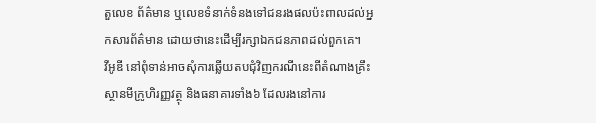តួលេខ ព័ត៌មាន ឬលេខទំនាក់ទំនងទៅជនរងផលប៉ះពាលដល់អ្នកសារព័ត៌មាន ដោយថានេះដើម្បីរក្សាឯកជនភាពដល់ពួកគេ។
វីអូឌី នៅពុំទាន់អាចសុំការឆ្លើយតបជុំវិញករណីនេះពីតំណាងគ្រឹះស្ថានមីក្រូហិរញ្ញវត្ថុ និងធនាគារទាំង៦ ដែលរងនៅការ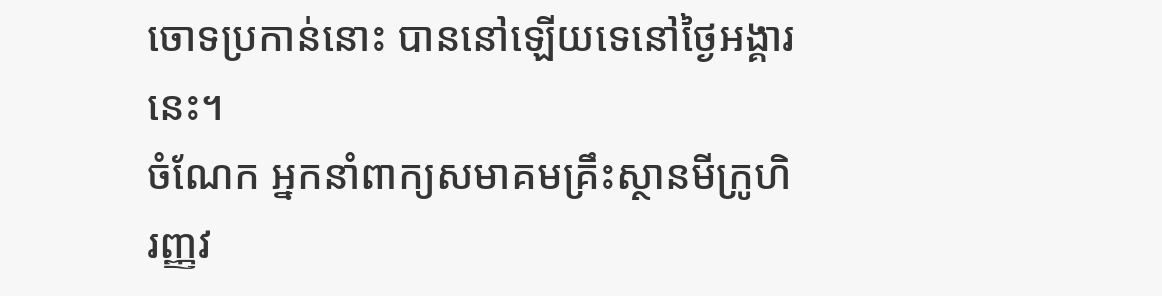ចោទប្រកាន់នោះ បាននៅឡើយទេនៅថ្ងៃអង្គារនេះ។
ចំណែក អ្នកនាំពាក្យសមាគមគ្រឹះស្ថានមីក្រូហិរញ្ញវ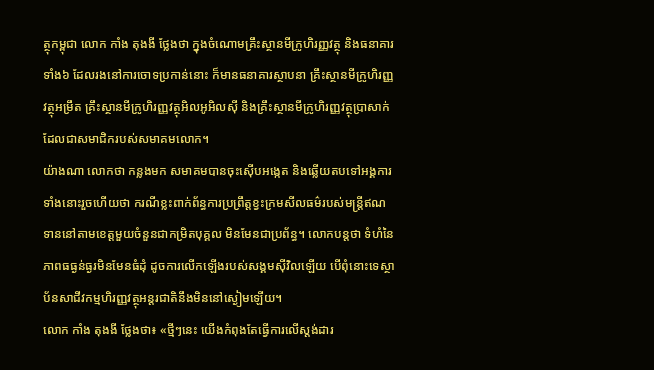ត្ថុកម្ពុជា លោក កាំង តុងងី ថ្លែងថា ក្នុងចំណោមគ្រឹះស្ថានមីក្រូហិរញ្ញវត្ថុ និងធនាគារទាំង៦ ដែលរងនៅការចោទប្រកាន់នោះ ក៏មានធនាគារស្ថាបនា គ្រឹះស្ថានមីក្រូហិរញ្ញវត្ថុអម្រឹត គ្រឹះស្ថានមីក្រូហិរញ្ញវត្ថុអិលអូអិលស៊ី និងគ្រឹះស្ថានមីក្រូហិរញ្ញវត្ថុប្រាសាក់ ដែលជាសមាជិករបស់សមាគមលោក។
យ៉ាងណា លោកថា កន្លងមក សមាគមបានចុះស៊ើបអង្កេត និងឆ្លើយតបទៅអង្គការទាំងនោះរួចហើយថា ករណីខ្លះពាក់ព័ន្ធការប្រព្រឹត្តខ្វះក្រមសីលធម៌របស់មន្ត្រីឥណទាននៅតាមខេត្តមួយចំនួនជាកម្រិតបុគ្គល មិនមែនជាប្រព័ន្ធ។ លោកបន្តថា ទំហំនៃភាពធធ្ងន់ធ្ងរមិនមែនធំដុំ ដូចការលើកឡើងរបស់សង្គមស៊ីវិលឡើយ បើពុំនោះទេស្ថាប័នសាជីវកម្មហិរញ្ញវត្ថុអន្តរជាតិនឹងមិននៅស្ងៀមឡើយ។
លោក កាំង តុងងី ថ្លែងថា៖ «ថ្មីៗនេះ យើងកំពុងតែធ្វើការលើស្តង់ដារ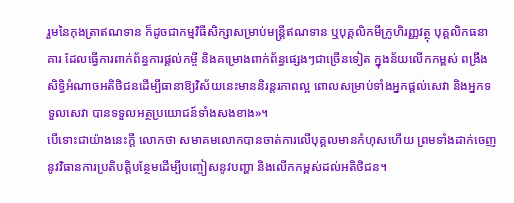រួមនៃកុងត្រាឥណទាន ក៏ដូចជាកម្មវិធីសិក្សាសម្រាប់មន្ត្រីឥណទាន ឬបុគ្គលិកមីក្រូហិរញ្ញវត្ថុ បុគ្គលិកធនាគារ ដែលធ្វើការពាក់ព័ន្ធការផ្តល់កម្ចី និងគម្រោងពាក់ព័ន្ធផ្សេងៗជាច្រើនទៀត ក្នុងន័យលើកកម្ពស់ ពង្រឹងសិទ្ធិអំណាចអតិថិជនដើម្បីធានាឱ្យវិស័យនេះមាននិរន្តរភាពល្អ ពោលសម្រាប់ទាំងអ្នកផ្តល់សេវា និងអ្នកទទួលសេវា បានទទួលអត្ថប្រយោជន៍ទាំងសងខាង»។
បើទោះជាយ៉ាងនេះក្តី លោកថា សមាគមលោកបានចាត់ការលើបុគ្គលមានកំហុសហើយ ព្រមទាំងដាក់ចេញនូវវិធានការប្រតិបត្តិបន្ថែមដើម្បីបញ្ចៀសនូវបញ្ហា និងលើកកម្ពស់ដល់អតិថិជន។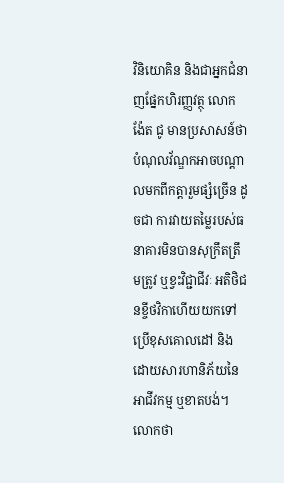វិនិយោគិន និងជាអ្នកជំនាញផ្នែកហិរញ្ញវត្ថុ លោក ង៉ែត ជូ មានប្រសាសន៍ថា បំណុលវ័ណ្ឌកអាចបណ្តាលមកពីកត្តារួមផ្សំច្រើន ដូចជា ការវាយតម្លៃរបស់ធនាគារមិនបានសុក្រឹតត្រឹមត្រូវ ឬខ្វះវិជ្ជាជីវៈ អតិថិជនខ្ចីថវិកាហើយយកទៅប្រើខុសគោលដៅ និងដោយសារហានិភ័យនៃអាជីវកម្ម ឬខាតបង់។
លោកថា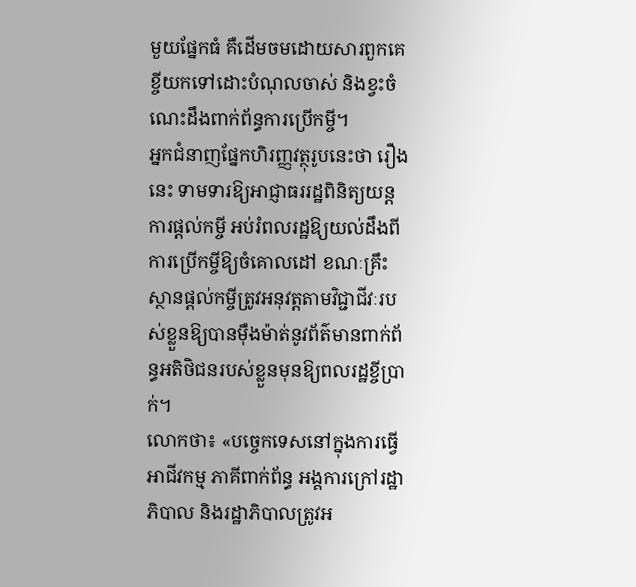មួយផ្នែកធំ គឺដើមចមដោយសារពួកគេខ្ចីយកទៅដោះបំណុលចាស់ និងខ្វះចំណេះដឹងពាក់ព័ន្ធការប្រើកម្ចី។
អ្នកជំនាញផ្នែកហិរញ្ញវត្ថុរូបនេះថា រឿងនេះ ទាមទារឱ្យអាជ្ញាធររដ្ឋពិនិត្យយន្តការផ្តល់កម្ចី អប់រំពលរដ្ឋឱ្យយល់ដឹងពីការប្រើកម្ចីឱ្យចំគោលដៅ ខណៈគ្រឹះស្ថានផ្តល់កម្ចីត្រូវអនុវត្តតាមវិជ្ជាជីវៈរបស់ខ្លួនឱ្យបានម៉ឺងម៉ាត់នូវព័ត៌មានពាក់ព័ន្ធអតិថិជនរបស់ខ្លួនមុនឱ្យពលរដ្ឋខ្ចីប្រាក់។
លោកថា៖ «បច្ចេកទេសនៅក្នុងការធ្វើអាជីវកម្ម ភាគីពាក់ព័ន្ធ អង្គការក្រៅរដ្ឋាភិបាល និងរដ្ឋាភិបាលត្រូវអ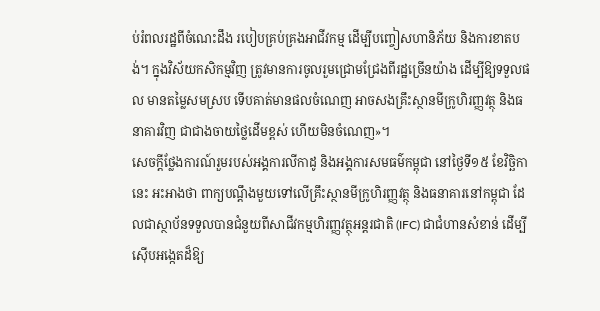ប់រំពលរដ្ឋពីចំណេះដឹង របៀបគ្រប់គ្រងអាជីវកម្ម ដើម្បីបញ្ចៀសហានិភ័យ និងការខាតបង់។ ក្នុងវិស័យកសិកម្មវិញ ត្រូវមានការចូលរួមជ្រោមជ្រែងពីរដ្ឋច្រើនយ៉ាង ដើម្បីឱ្យទទួលផល មានតម្លៃសមស្រប ទើបគាត់មានផលចំណេញ អាចសងគ្រឹះស្ថានមីក្រូហិរញ្ញវត្ថុ និងធនាគារវិញ ជាជាងចាយថ្លៃដើមខ្ពស់ ហើយមិនចំណេញ»។
សេចក្តីថ្លែងការណ៍រួមរបស់អង្គការលីកាដូ និងអង្គការសមធម៌កម្ពុជា នៅថ្ងៃទី១៥ ខែវិច្ឆិកានេះ អះអាងថា ពាក្យបណ្តឹងមួយទៅលើគ្រឹះស្ថានមីក្រូហិរញ្ញវត្ថុ និងធនាគារនៅកម្ពុជា ដែលជាស្ថាប័នទទួលបានជំនួយពីសាជីវកម្មហិរញ្ញវត្ថុអន្តរជាតិ (IFC) ជាជំហានសំខាន់ ដើម្បីស៊ើបអង្កេតដ៏ឱ្យ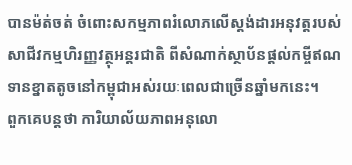បានម៉ត់ចត់ ចំពោះសកម្មភាពរំលោភលើស្តង់ដារអនុវត្តរបស់សាជីវកម្មហិរញ្ញវត្ថុអន្តរជាតិ ពីសំណាក់ស្ថាប័នផ្តល់កម្ចីឥណទានខ្នាតតូចនៅកម្ពុជាអស់រយៈពេលជាច្រើនឆ្នាំមកនេះ។
ពួកគេបន្តថា ការិយាល័យភាពអនុលោ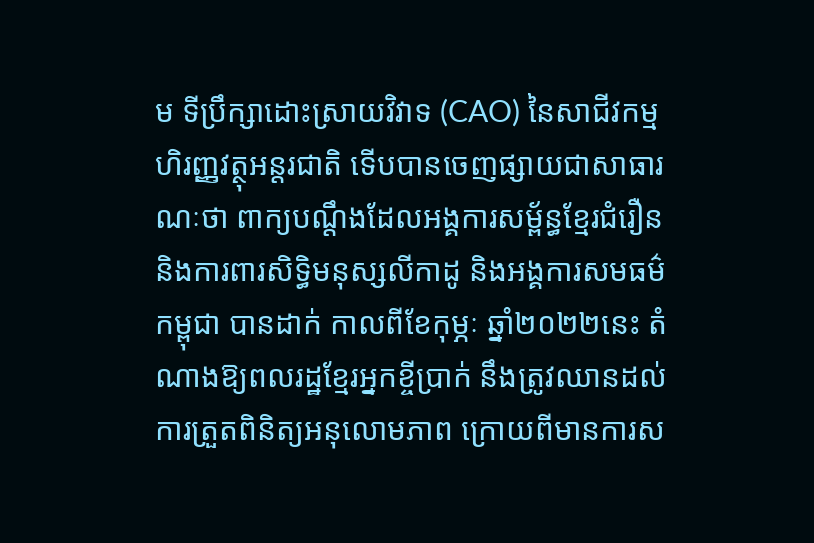ម ទីប្រឹក្សាដោះស្រាយវិវាទ (CAO) នៃសាជីវកម្មហិរញ្ញវត្ថុអន្តរជាតិ ទើបបានចេញផ្សាយជាសាធារណៈថា ពាក្យបណ្តឹងដែលអង្គការសម្ព័ន្ធខ្មែរជំរឿន និងការពារសិទ្ធិមនុស្សលីកាដូ និងអង្គការសមធម៌កម្ពុជា បានដាក់ កាលពីខែកុម្ភៈ ឆ្នាំ២០២២នេះ តំណាងឱ្យពលរដ្ឋខ្មែរអ្នកខ្ចីប្រាក់ នឹងត្រូវឈានដល់ការត្រួតពិនិត្យអនុលោមភាព ក្រោយពីមានការស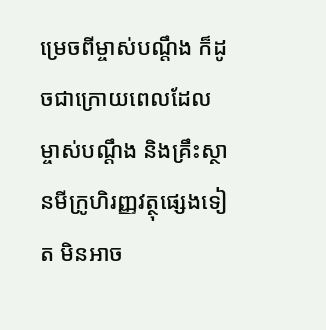ម្រេចពីម្ចាស់បណ្តឹង ក៏ដូចជាក្រោយពេលដែលម្ចាស់បណ្ដឹង និងគ្រឹះស្ថានមីក្រូហិរញ្ញវត្ថុផ្សេងទៀត មិនអាច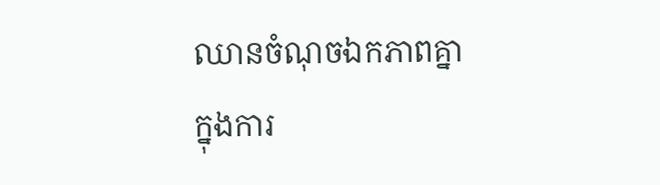ឈានចំណុចឯកភាពគ្នា ក្នុងការ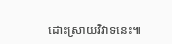ដោះស្រាយវិវាទនេះ៕